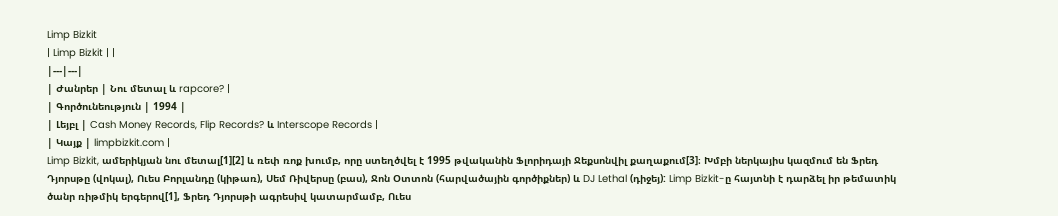Limp Bizkit
| Limp Bizkit | |
|---|---|
| Ժանրեր | Նու մետալ և rapcore? |
| Գործունեություն | 1994 |
| Լեյբլ | Cash Money Records, Flip Records? և Interscope Records |
| Կայք | limpbizkit.com |
Limp Bizkit, ամերիկյան նու մետալ[1][2] և ռեփ ռոք խումբ, որը ստեղծվել է 1995 թվականին Ֆլորիդայի Ջեքսոնվիլ քաղաքում[3]։ Խմբի ներկայիս կազմում են Ֆրեդ Դյորսթը (վոկալ), Ուես Բորլանդը (կիթառ), Սեմ Ռիվերսը (բաս), Ջոն Օտտոն (հարվածային գործիքներ) և DJ Lethal (դիջեյ): Limp Bizkit-ը հայտնի է դարձել իր թեմատիկ ծանր ռիթմիկ երգերով[1], Ֆրեդ Դյորսթի ագրեսիվ կատարմամբ, Ուես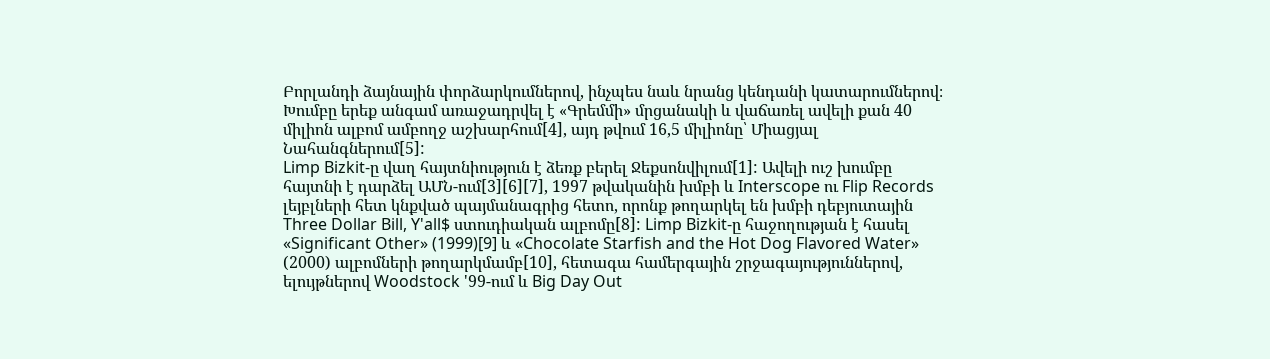Բորլանդի ձայնային փորձարկումներով, ինչպես նաև նրանց կենդանի կատարումներով։ Խումբը երեք անգամ առաջադրվել է «Գրեմմի» մրցանակի և վաճառել ավելի քան 40 միլիոն ալբոմ ամբողջ աշխարհում[4], այդ թվում 16,5 միլիոնը՝ Միացյալ Նահանգներում[5]:
Limp Bizkit-ը վաղ հայտնիություն է ձեռք բերել Ջեքսոնվիլում[1]: Ավելի ուշ խումբը հայտնի է դարձել ԱՄՆ-ում[3][6][7], 1997 թվականին խմբի և Interscope ու Flip Records լեյբլների հետ կնքված պայմանագրից հետո, որոնք թողարկել են խմբի դեբյուտային Three Dollar Bill, Y'all$ ստուդիական ալբոմը[8]: Limp Bizkit-ը հաջողության է հասել «Significant Other» (1999)[9] և «Chocolate Starfish and the Hot Dog Flavored Water» (2000) ալբոմների թողարկմամբ[10], հետագա համերգային շրջագայություններով, ելույթներով Woodstock '99-ում և Big Day Out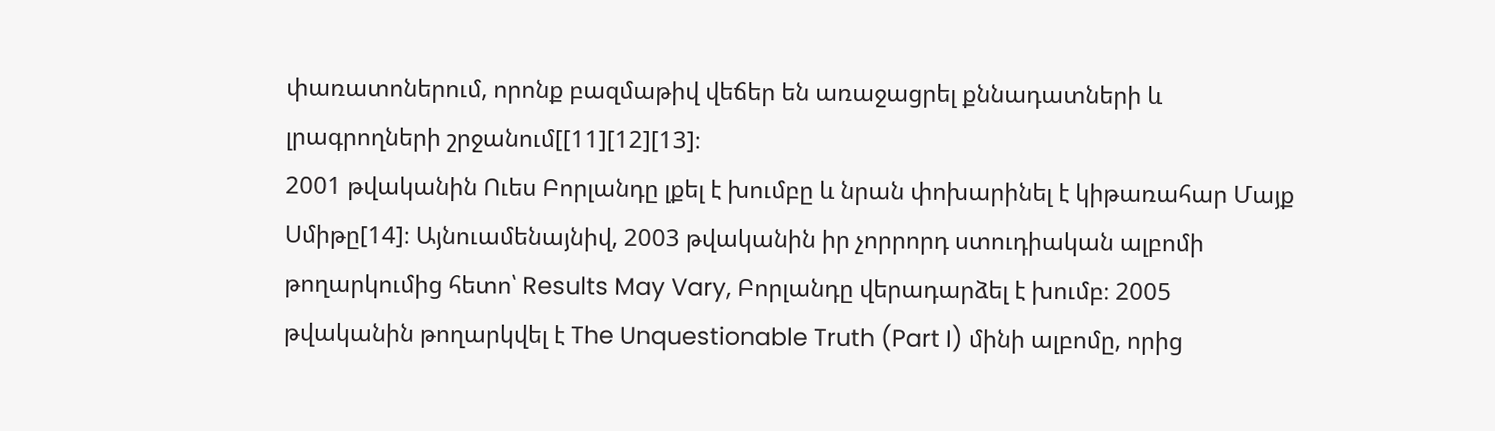փառատոներում, որոնք բազմաթիվ վեճեր են առաջացրել քննադատների և լրագրողների շրջանում[[11][12][13]։
2001 թվականին Ուես Բորլանդը լքել է խումբը և նրան փոխարինել է կիթառահար Մայք Սմիթը[14]։ Այնուամենայնիվ, 2003 թվականին իր չորրորդ ստուդիական ալբոմի թողարկումից հետո՝ Results May Vary, Բորլանդը վերադարձել է խումբ։ 2005 թվականին թողարկվել է The Unquestionable Truth (Part I) մինի ալբոմը, որից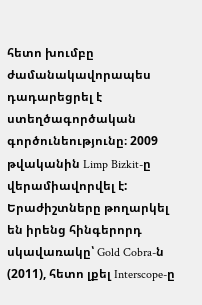հետո խումբը ժամանակավորապես դադարեցրել է ստեղծագործական գործունեությունը։ 2009 թվականին Limp Bizkit-ը վերամիավորվել է: Երաժիշտները թողարկել են իրենց հինգերորդ սկավառակը՝ Gold Cobra-ն (2011), հետո լքել Interscope-ը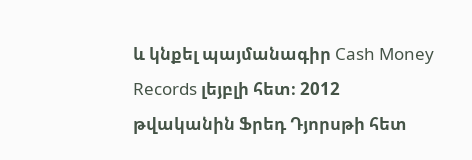և կնքել պայմանագիր Cash Money Records լեյբլի հետ։ 2012 թվականին Ֆրեդ Դյորսթի հետ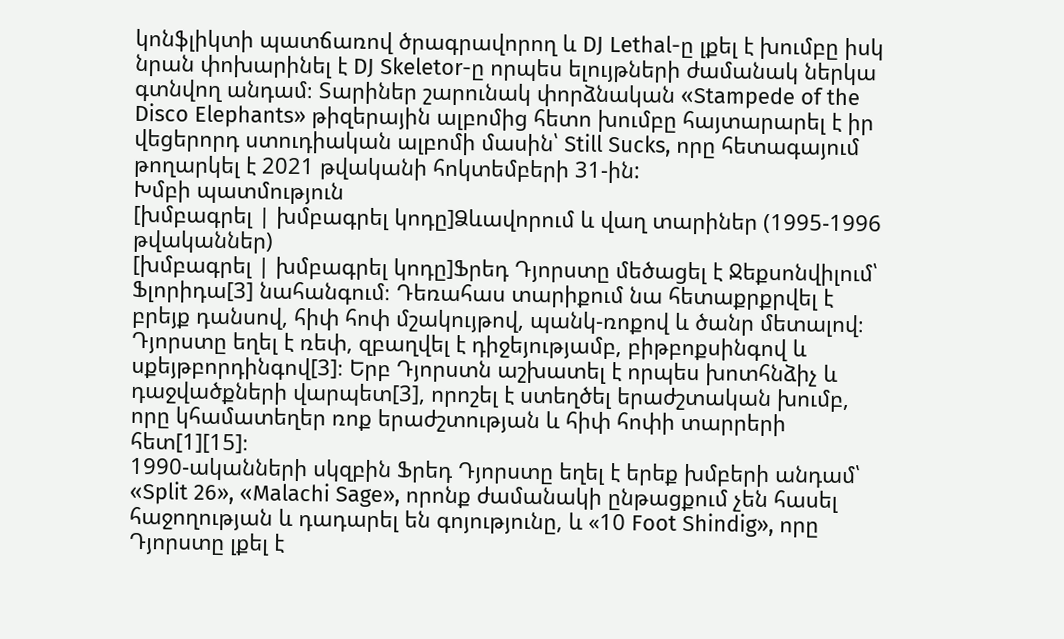կոնֆլիկտի պատճառով ծրագրավորող և DJ Lethal-ը լքել է խումբը իսկ նրան փոխարինել է DJ Skeletor-ը որպես ելույթների ժամանակ ներկա գտնվող անդամ։ Տարիներ շարունակ փորձնական «Stampede of the Disco Elephants» թիզերային ալբոմից հետո խումբը հայտարարել է իր վեցերորդ ստուդիական ալբոմի մասին՝ Still Sucks, որը հետագայում թողարկել է 2021 թվականի հոկտեմբերի 31-ին:
Խմբի պատմություն
[խմբագրել | խմբագրել կոդը]Ձևավորում և վաղ տարիներ (1995-1996 թվականներ)
[խմբագրել | խմբագրել կոդը]Ֆրեդ Դյորստը մեծացել է Ջեքսոնվիլում՝ Ֆլորիդա[3] նահանգում։ Դեռահաս տարիքում նա հետաքրքրվել է բրեյք դանսով, հիփ հոփ մշակույթով, պանկ-ռոքով և ծանր մետալով։ Դյորստը եղել է ռեփ, զբաղվել է դիջեյությամբ, բիթբոքսինգով և սքեյթբորդինգով[3]։ Երբ Դյորստն աշխատել է որպես խոտհնձիչ և դաջվածքների վարպետ[3], որոշել է ստեղծել երաժշտական խումբ, որը կհամատեղեր ռոք երաժշտության և հիփ հոփի տարրերի հետ[1][15]։
1990-ականների սկզբին Ֆրեդ Դյորստը եղել է երեք խմբերի անդամ՝ «Split 26», «Malachi Sage», որոնք ժամանակի ընթացքում չեն հասել հաջողության և դադարել են գոյությունը, և «10 Foot Shindig», որը Դյորստը լքել է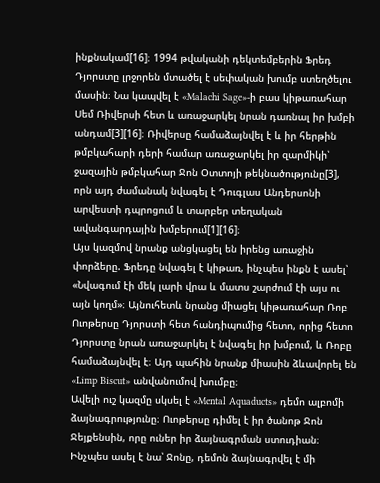ինքնակամ[16]։ 1994 թվականի դեկտեմբերին Ֆրեդ Դյորստը լրջորեն մտածել է սեփական խումբ ստեղծելու մասին։ Նա կապվել է «Malachi Sage»-ի բաս կիթառահար Սեմ Ռիվերսի հետ և առաջարկել նրան դառնալ իր խմբի անդամ[3][16]։ Ռիվերսը համաձայնվել է և իր հերթին թմբկահարի դերի համար առաջարկել իր զարմիկի՝ ջազային թմբկահար Ջոն Օտտոյի թեկնածությունը[3], որն այդ ժամանակ նվագել է Դուգլաս Անդերսոնի արվեստի դպրոցում և տարբեր տեղական ավանգարդային խմբերում[1][16]։
Այս կազմով նրանք անցկացել են իրենց առաջին փորձերը. Ֆրեդը նվագել է կիթառ, ինչպես ինքն է ասել՝ «Նվագում էի մեկ լարի վրա և մատս շարժում էի այս ու այն կողմ»։ Այնուհետև նրանց միացել կիթառահար Ռոբ Ուոթերսը Դյորստի հետ հանդիպումից հետո, որից հետո Դյորստը նրան առաջարկել է նվագել իր խմբում, և Ռոբը համաձայնվել է։ Այդ պահին նրանք միասին ձևավորել են «Limp Biscut» անվանումով խումբը։
Ավելի ուշ կազմը սկսել է «Mental Aquaducts» դեմո ալբոմի ձայնագրությունը։ Ուոթերսը դիմել է իր ծանոթ Ջոն Ջեյքենսին, որը ուներ իր ձայնագրման ստուդիան։ Ինչպես ասել է նա՝ Ջոնը, դեմոն ձայնագրվել է մի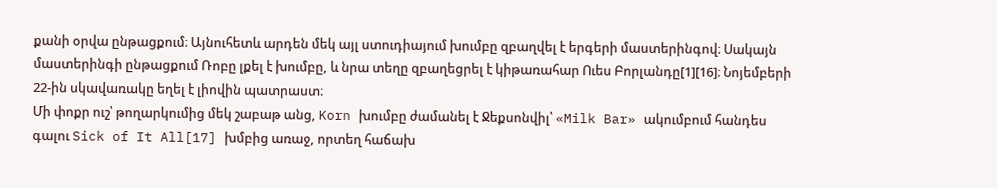քանի օրվա ընթացքում։ Այնուհետև արդեն մեկ այլ ստուդիայում խումբը զբաղվել է երգերի մաստերինգով։ Սակայն մաստերինգի ընթացքում Ռոբը լքել է խումբը, և նրա տեղը զբաղեցրել է կիթառահար Ուես Բորլանդը[1][16]։ Նոյեմբերի 22-ին սկավառակը եղել է լիովին պատրաստ։
Մի փոքր ուշ՝ թողարկումից մեկ շաբաթ անց, Korn խումբը ժամանել է Ջեքսոնվիլ՝ «Milk Bar» ակումբում հանդես գալու Sick of It All[17] խմբից առաջ, որտեղ հաճախ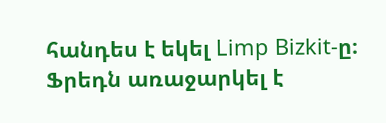հանդես է եկել Limp Bizkit-ը։ Ֆրեդն առաջարկել է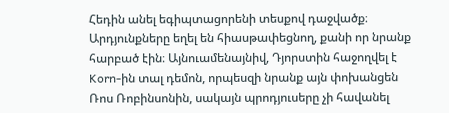Հեդին անել եգիպտացորենի տեսքով դաջվածք։ Արդյունքները եղել են հիասթափեցնող, քանի որ նրանք հարբած էին։ Այնուամենայնիվ, Դյորստին հաջողվել է Korn-ին տալ դեմոն, որպեսզի նրանք այն փոխանցեն Ռոս Ռոբինսոնին, սակայն պրոդյուսերը չի հավանել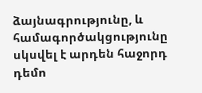ձայնագրությունը, և համագործակցությունը սկսվել է արդեն հաջորդ դեմո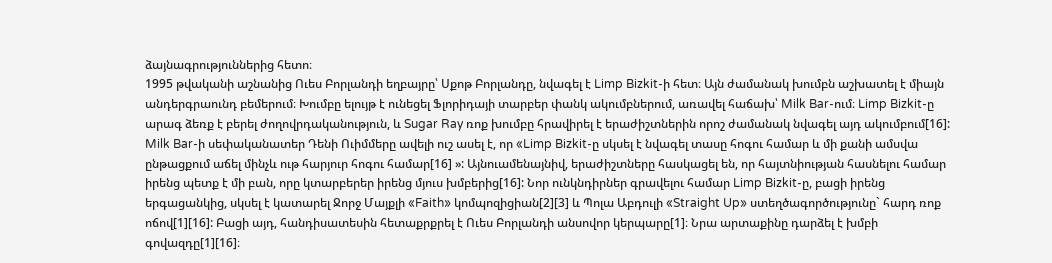ձայնագրություններից հետո։
1995 թվականի աշնանից Ուես Բորլանդի եղբայրը՝ Սքոթ Բորլանդը, նվագել է Limp Bizkit-ի հետ։ Այն ժամանակ խումբն աշխատել է միայն անդերգրաունդ բեմերում։ Խումբը ելույթ է ունեցել Ֆլորիդայի տարբեր փանկ ակումբներում, առավել հաճախ՝ Milk Bar-ում։ Limp Bizkit-ը արագ ձեռք է բերել ժողովրդականություն, և Sugar Ray ռոք խումբը հրավիրել է երաժիշտներին որոշ ժամանակ նվագել այդ ակումբում[16]: Milk Bar-ի սեփականատեր Դենի Ուիմմերը ավելի ուշ ասել է, որ «Limp Bizkit-ը սկսել է նվագել տասը հոգու համար և մի քանի ամսվա ընթացքում աճել մինչև ութ հարյուր հոգու համար[16] »: Այնուամենայնիվ, երաժիշտները հասկացել են, որ հայտնիության հասնելու համար իրենց պետք է մի բան, որը կտարբերեր իրենց մյուս խմբերից[16]: Նոր ունկնդիրներ գրավելու համար Limp Bizkit-ը, բացի իրենց երգացանկից, սկսել է կատարել Ջորջ Մայքլի «Faith» կոմպոզիցիան[2][3] և Պոլա Աբդուլի «Straight Up» ստեղծագործությունը` հարդ ռոք ոճով[1][16]: Բացի այդ, հանդիսատեսին հետաքրքրել է Ուես Բորլանդի անսովոր կերպարը[1]։ Նրա արտաքինը դարձել է խմբի գովազդը[1][16]։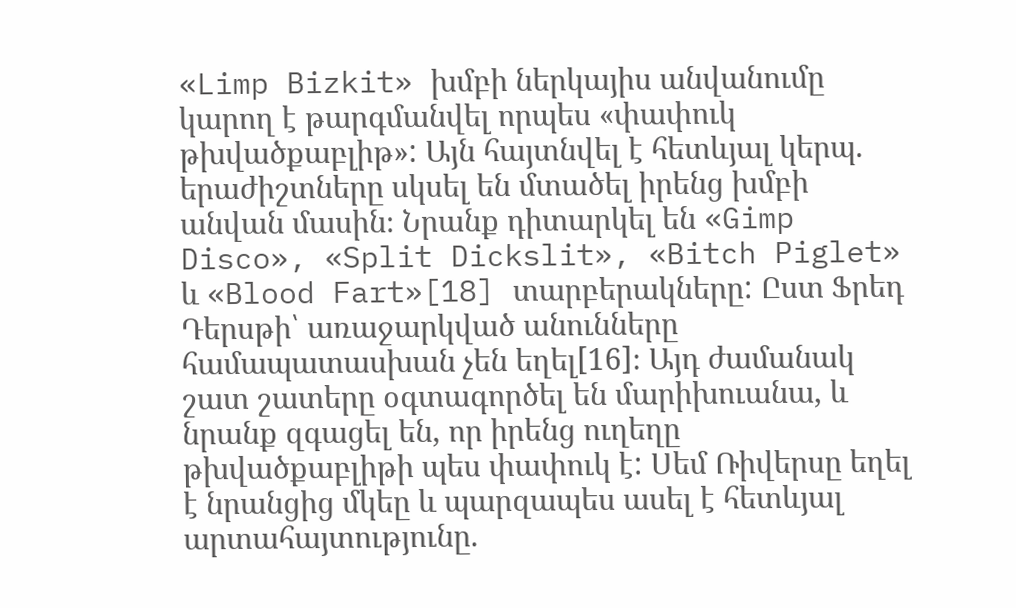«Limp Bizkit» խմբի ներկայիս անվանումը կարող է թարգմանվել որպես «փափուկ թխվածքաբլիթ»: Այն հայտնվել է հետևյալ կերպ. երաժիշտները սկսել են մտածել իրենց խմբի անվան մասին։ Նրանք դիտարկել են «Gimp Disco», «Split Dickslit», «Bitch Piglet» և «Blood Fart»[18] տարբերակները: Ըստ Ֆրեդ Դերսթի՝ առաջարկված անունները համապատասխան չեն եղել[16]։ Այդ ժամանակ շատ շատերը օգտագործել են մարիխուանա, և նրանք զգացել են, որ իրենց ուղեղը թխվածքաբլիթի պես փափուկ է: Սեմ Ռիվերսը եղել է նրանցից մկեը և պարզապես ասել է հետևյալ արտահայտությունը.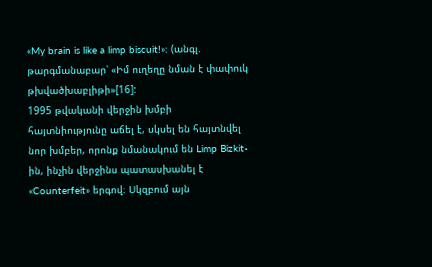«My brain is like a limp biscuit!»: (անգլ. թարգմանաբար՝ «Իմ ուղեղը նման է փափուկ թխվածխաբլիթի»[16]:
1995 թվականի վերջին խմբի հայտնիությունը աճել է, սկսել են հայտնվել նոր խմբեր, որոնք նմանակում են Limp Bizkit-ին, ինչին վերջինս պատասխանել է «Counterfeit» երգով։ Սկզբում այն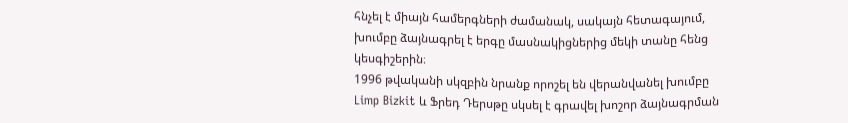հնչել է միայն համերգների ժամանակ, սակայն հետագայում, խումբը ձայնագրել է երգը մասնակիցներից մեկի տանը հենց կեսգիշերին։
1996 թվականի սկզբին նրանք որոշել են վերանվանել խումբը Limp Bizkit և Ֆրեդ Դերսթը սկսել է գրավել խոշոր ձայնագրման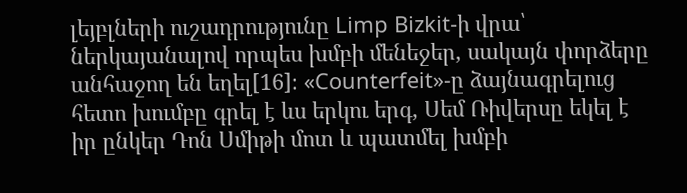լեյբլների ուշադրությունը Limp Bizkit-ի վրա՝ ներկայանալով որպես խմբի մենեջեր, սակայն փորձերը անհաջող են եղել[16]։ «Counterfeit»-ը ձայնագրելուց հետո խումբը գրել է ևս երկու երգ, Սեմ Ռիվերսը եկել է իր ընկեր Դոն Սմիթի մոտ և պատմել խմբի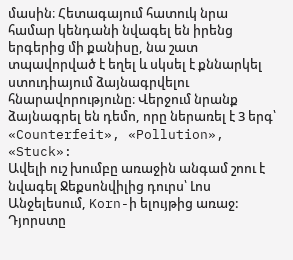մասին։ Հետագայում հատուկ նրա համար կենդանի նվագել են իրենց երգերից մի քանիսը, նա շատ տպավորված է եղել և սկսել է քննարկել ստուդիայում ձայնագրվելու հնարավորությունը։ Վերջում նրանք ձայնագրել են դեմո, որը ներառել է 3 երգ՝ «Counterfeit», «Pollution», «Stuck»:
Ավելի ուշ խումբը առաջին անգամ շոու է նվագել Ջեքսոնվիլից դուրս՝ Լոս Անջելեսում, Korn-ի ելույթից առաջ: Դյորստը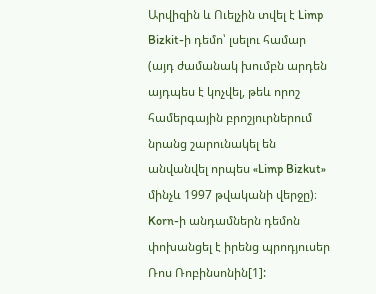Արվիզին և Ուելչին տվել է Limp Bizkit-ի դեմո՝ լսելու համար (այդ ժամանակ խումբն արդեն այդպես է կոչվել, թեև որոշ համերգային բրոշյուրներում նրանց շարունակել են անվանվել որպես «Limp Bizkut» մինչև 1997 թվականի վերջը)։ Korn-ի անդամներն դեմոն փոխանցել է իրենց պրոդյուսեր Ռոս Ռոբինսոնին[1]: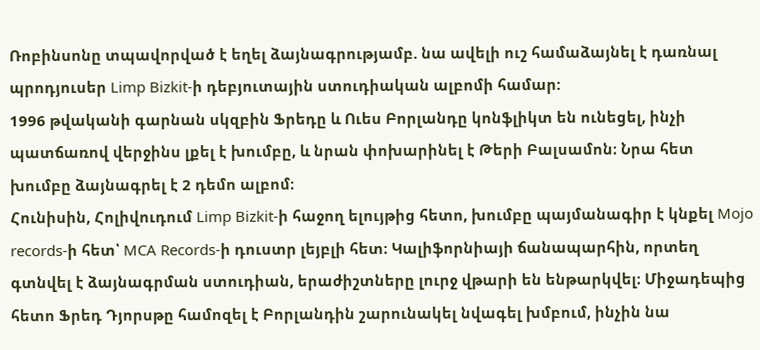Ռոբինսոնը տպավորված է եղել ձայնագրությամբ. նա ավելի ուշ համաձայնել է դառնալ պրոդյուսեր Limp Bizkit-ի դեբյուտային ստուդիական ալբոմի համար:
1996 թվականի գարնան սկզբին Ֆրեդը և Ուես Բորլանդը կոնֆլիկտ են ունեցել, ինչի պատճառով վերջինս լքել է խումբը, և նրան փոխարինել է Թերի Բալսամոն։ Նրա հետ խումբը ձայնագրել է 2 դեմո ալբոմ։
Հունիսին, Հոլիվուդում Limp Bizkit-ի հաջող ելույթից հետո, խումբը պայմանագիր է կնքել Mojo records-ի հետ՝ MCA Records-ի դուստր լեյբլի հետ։ Կալիֆորնիայի ճանապարհին, որտեղ գտնվել է ձայնագրման ստուդիան, երաժիշտները լուրջ վթարի են ենթարկվել։ Միջադեպից հետո Ֆրեդ Դյորսթը համոզել է Բորլանդին շարունակել նվագել խմբում, ինչին նա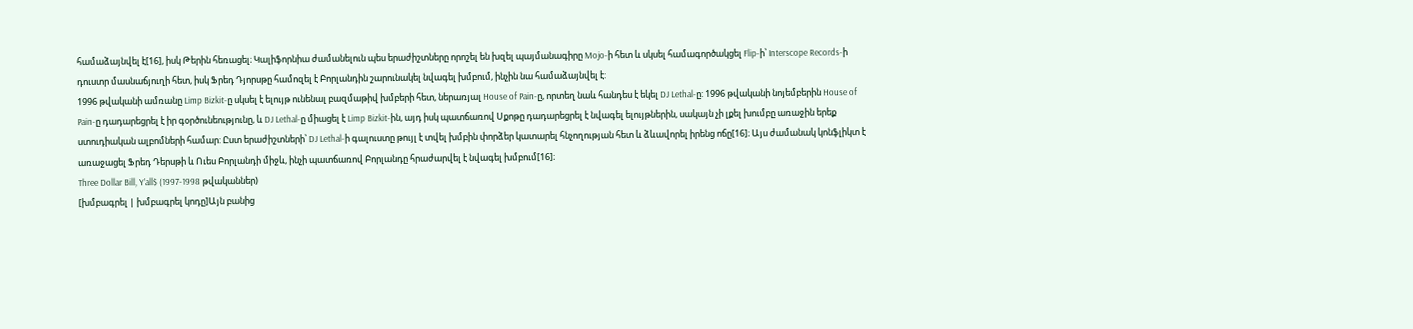համաձայնվել է[16], իսկ Թերին հեռացել։ Կալիֆորնիա ժամանելուն պես երաժիշտները որոշել են խզել պայմանագիրը Mojo-ի հետ և սկսել համագործակցել Flip-ի՝ Interscope Records-ի դուստր մասնաճյուղի հետ, իսկ Ֆրեդ Դյորսթը համոզել է Բորլանդին շարունակել նվագել խմբում, ինչին նա համաձայնվել է:
1996 թվականի ամռանը Limp Bizkit-ը սկսել է ելույթ ունենալ բազմաթիվ խմբերի հետ, ներառյալ House of Pain-ը, որտեղ նաև հանդես է եկել DJ Lethal-ը: 1996 թվականի նոյեմբերին House of Pain-ը դադարեցրել է իր գօրծունեությունը, և DJ Lethal-ը միացել է Limp Bizkit-ին, այդ իսկ պատճառով Սքոթը դադարեցրել է նվագել ելույթներին, սակայն չի լքել խումբը առաջին երեք ստուդիական ալբոմների համար: Ըստ երաժիշտների՝ DJ Lethal-ի գալուստը թույլ է տվել խմբին փորձեր կատարել հնչողության հետ և ձևավորել իրենց ոճը[16]։ Այս ժամանակ կոնֆլիկտ է առաջացել Ֆրեդ Դերսթի և Ուես Բորլանդի միջև, ինչի պատճառով Բորլանդը հրաժարվել է նվագել խմբում[16]։
Three Dollar Bill, Y’all$ (1997-1998 թվականներ)
[խմբագրել | խմբագրել կոդը]Այն բանից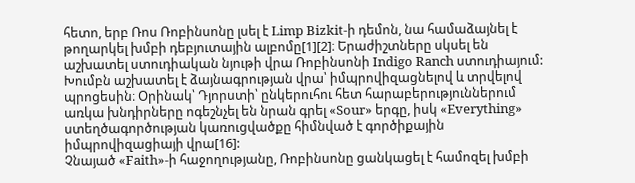հետո, երբ Ռոս Ռոբինսոնը լսել է Limp Bizkit-ի դեմոն, նա համաձայնել է թողարկել խմբի դեբյուտային ալբոմը[1][2]։ Երաժիշտները սկսել են աշխատել ստուդիական նյութի վրա Ռոբինսոնի Indigo Ranch ստուդիայում: Խումբն աշխատել է ձայնագրության վրա՝ իմպրովիզացնելով և տրվելով պրոցեսին։ Օրինակ՝ Դյորստի՝ ընկերուհու հետ հարաբերություններում առկա խնդիրները ոգեշնչել են նրան գրել «Sour» երգը, իսկ «Everything» ստեղծագործության կառուցվածքը հիմնված է գործիքային իմպրովիզացիայի վրա[16]:
Չնայած «Faith»-ի հաջողությանը, Ռոբինսոնը ցանկացել է համոզել խմբի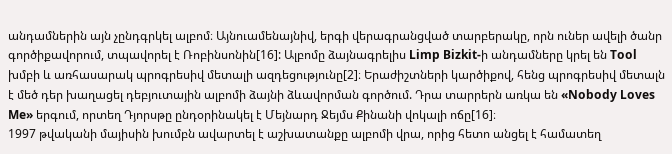անդամներին այն չընդգրկել ալբոմ։ Այնուամենայնիվ, երգի վերագրանցված տարբերակը, որն ուներ ավելի ծանր գործիքավորում, տպավորել է Ռոբինսոնին[16]: Ալբոմը ձայնագրելիս Limp Bizkit-ի անդամները կրել են Tool խմբի և առհասարակ պրոգրեսիվ մետալի ազդեցությունը[2]։ Երաժիշտների կարծիքով, հենց պրոգրեսիվ մետալն է մեծ դեր խաղացել դեբյուտային ալբոմի ձայնի ձևավորման գործում. Դրա տարրերն առկա են «Nobody Loves Me» երգում, որտեղ Դյորսթը ընդօրինակել է Մեյնարդ Ջեյմս Քինանի վոկալի ոճը[16]։
1997 թվականի մայիսին խումբն ավարտել է աշխատանքը ալբոմի վրա, որից հետո անցել է համատեղ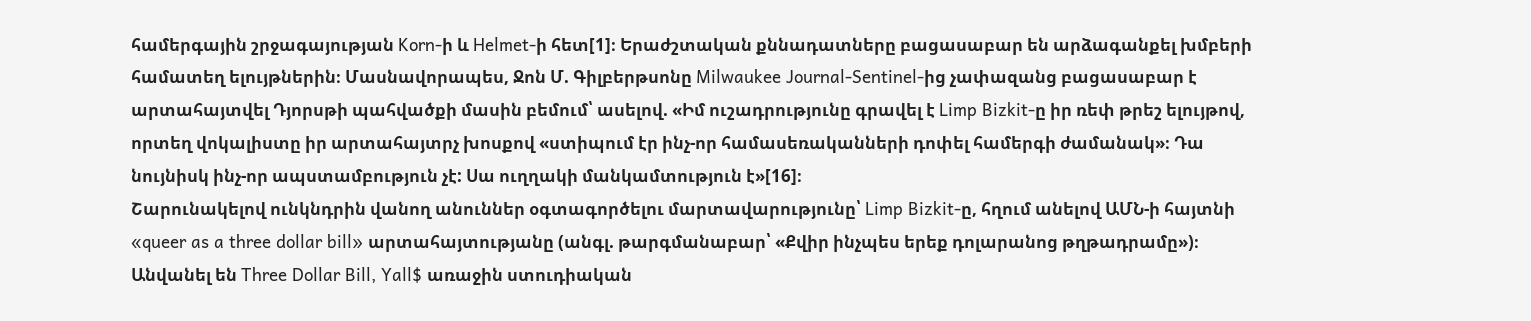համերգային շրջագայության Korn-ի և Helmet-ի հետ[1]։ Երաժշտական քննադատները բացասաբար են արձագանքել խմբերի համատեղ ելույթներին։ Մասնավորապես, Ջոն Մ. Գիլբերթսոնը Milwaukee Journal-Sentinel-ից չափազանց բացասաբար է արտահայտվել Դյորսթի պահվածքի մասին բեմում՝ ասելով. «Իմ ուշադրությունը գրավել է Limp Bizkit-ը իր ռեփ թրեշ ելույթով, որտեղ վոկալիստը իր արտահայտրչ խոսքով «ստիպում էր ինչ-որ համասեռականների դոփել համերգի ժամանակ»։ Դա նույնիսկ ինչ-որ ապստամբություն չէ: Սա ուղղակի մանկամտություն է»[16]։
Շարունակելով ունկնդրին վանող անուններ օգտագործելու մարտավարությունը՝ Limp Bizkit-ը, հղում անելով ԱՄՆ-ի հայտնի «queer as a three dollar bill» արտահայտությանը (անգլ. թարգմանաբար՝ «Քվիր ինչպես երեք դոլարանոց թղթադրամը»)։ Անվանել են Three Dollar Bill, Yall$ առաջին ստուդիական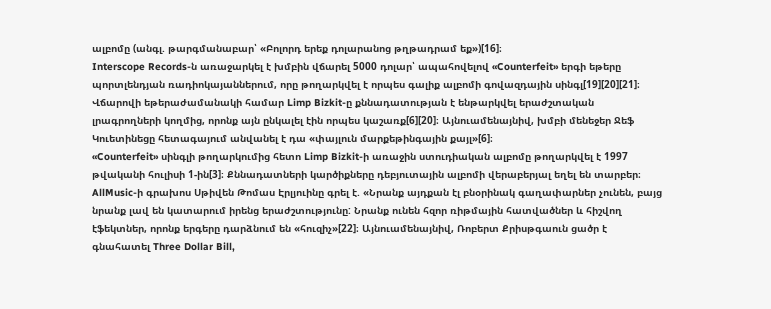ալբոմը (անգլ. թարգմանաբար՝ «Բոլորդ երեք դոլարանոց թղթադրամ եք»)[16]։
Interscope Records-ն առաջարկել է խմբին վճարել 5000 դոլար՝ ապահովելով «Counterfeit» երգի եթերը պորտլենդյան ռադիոկայաններում, որը թողարկվել է որպես գալիք ալբոմի գովազդային սինգլ[19][20][21]։ Վճարովի եթերաժամանակի համար Limp Bizkit-ը քննադատության է ենթարկվել երաժշտական լրագրողների կողմից, որոնք այն ընկալել էին որպես կաշառք[6][20]։ Այնուամենայնիվ, խմբի մենեջեր Ջեֆ Կուետինեցը հետագայում անվանել է դա «փայլուն մարքեթինգային քայլ»[6]։
«Counterfeit» սինգլի թողարկումից հետո Limp Bizkit-ի առաջին ստուդիական ալբոմը թողարկվել է 1997 թվականի հուլիսի 1-ին[3]։ Քննադատների կարծիքները դեբյուտային ալբոմի վերաբերյալ եղել են տարբեր։ AllMusic-ի գրախոս Սթիվեն Թոմաս Էրլյուինը գրել է. «Նրանք այդքան էլ բնօրինակ գաղափարներ չունեն, բայց նրանք լավ են կատարում իրենց երաժշտությունը: Նրանք ունեն հզոր ռիթմային հատվածներ և հիշվող էֆեկտներ, որոնք երգերը դարձնում են «հուզիչ»[22]։ Այնուամենայնիվ, Ռոբերտ Քրիսթգաուն ցածր է գնահատել Three Dollar Bill,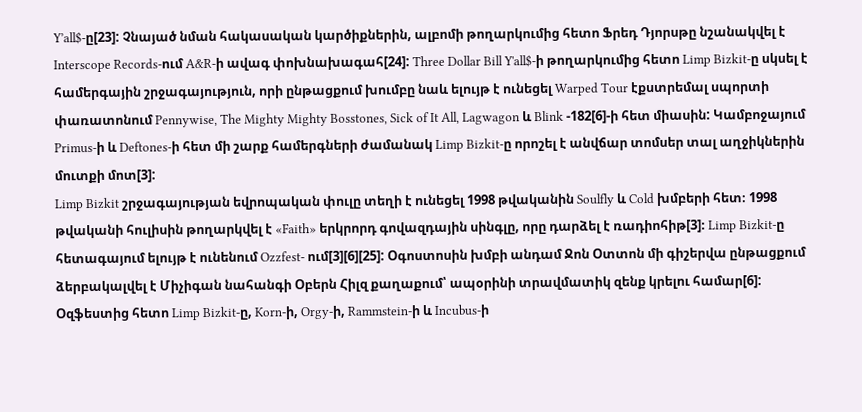Y’all$-ը[23]: Չնայած նման հակասական կարծիքներին, ալբոմի թողարկումից հետո Ֆրեդ Դյորսթը նշանակվել է Interscope Records-ում A&R-ի ավագ փոխնախագահ[24]: Three Dollar Bill Y'all$-ի թողարկումից հետո Limp Bizkit-ը սկսել է համերգային շրջագայություն, որի ընթացքում խումբը նաև ելույթ է ունեցել Warped Tour էքստրեմալ սպորտի փառատոնում Pennywise, The Mighty Mighty Bosstones, Sick of It All, Lagwagon և Blink -182[6]-ի հետ միասին: Կամբոջայում Primus-ի և Deftones-ի հետ մի շարք համերգների ժամանակ Limp Bizkit-ը որոշել է անվճար տոմսեր տալ աղջիկներին մուտքի մոտ[3]:
Limp Bizkit շրջագայության եվրոպական փուլը տեղի է ունեցել 1998 թվականին Soulfly և Cold խմբերի հետ։ 1998 թվականի հուլիսին թողարկվել է «Faith» երկրորդ գովազդային սինգլը, որը դարձել է ռադիոհիթ[3]։ Limp Bizkit-ը հետագայում ելույթ է ունենում Ozzfest- ում[3][6][25]: Օգոստոսին խմբի անդամ Ջոն Օտտոն մի գիշերվա ընթացքում ձերբակալվել է Միչիգան նահանգի Օբերն Հիլզ քաղաքում՝ ապօրինի տրավմատիկ զենք կրելու համար[6]:
Օզֆեստից հետո Limp Bizkit-ը, Korn-ի, Orgy-ի, Rammstein-ի և Incubus-ի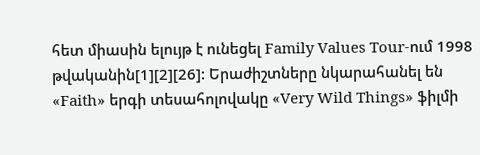հետ միասին ելույթ է ունեցել Family Values Tour-ում 1998 թվականին[1][2][26]: Երաժիշտները նկարահանել են «Faith» երգի տեսահոլովակը «Very Wild Things» ֆիլմի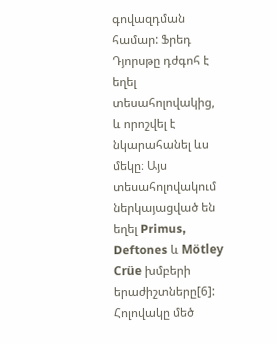գովազդման համար: Ֆրեդ Դյորսթը դժգոհ է եղել տեսահոլովակից, և որոշվել է նկարահանել ևս մեկը։ Այս տեսահոլովակում ներկայացված են եղել Primus, Deftones և Mötley Crüe խմբերի երաժիշտները[6]: Հոլովակը մեծ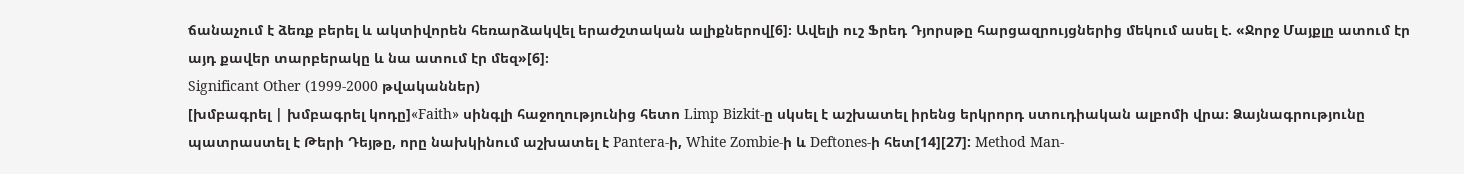ճանաչում է ձեռք բերել և ակտիվորեն հեռարձակվել երաժշտական ալիքներով[6]։ Ավելի ուշ Ֆրեդ Դյորսթը հարցազրույցներից մեկում ասել է. «Ջորջ Մայքլը ատում էր այդ քավեր տարբերակը և նա ատում էր մեզ»[6]։
Significant Other (1999-2000 թվականներ)
[խմբագրել | խմբագրել կոդը]«Faith» սինգլի հաջողությունից հետո Limp Bizkit-ը սկսել է աշխատել իրենց երկրորդ ստուդիական ալբոմի վրա։ Ձայնագրությունը պատրաստել է Թերի Դեյթը, որը նախկինում աշխատել է Pantera-ի, White Zombie-ի և Deftones-ի հետ[14][27]: Method Man-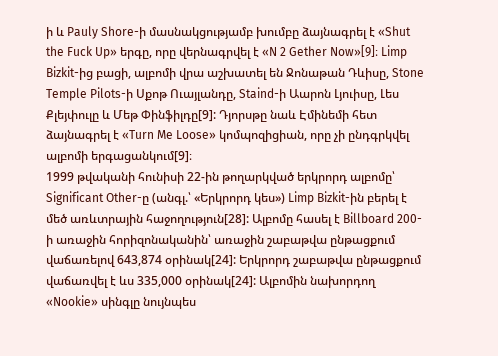ի և Pauly Shore-ի մասնակցությամբ խումբը ձայնագրել է «Shut the Fuck Up» երգը, որը վերնագրվել է «N 2 Gether Now»[9]։ Limp Bizkit-ից բացի, ալբոմի վրա աշխատել են Ջոնաթան Դևիսը, Stone Temple Pilots-ի Սքոթ Ուայլանդը, Staind-ի Աարոն Լյուիսը, Լես Քլեյփուլը և Մեթ Փինֆիլդը[9]: Դյորսթը նաև Էմինեմի հետ ձայնագրել է «Turn Me Loose» կոմպոզիցիան, որը չի ընդգրկվել ալբոմի երգացանկում[9]։
1999 թվականի հունիսի 22-ին թողարկված երկրորդ ալբոմը՝ Significant Other-ը (անգլ.՝ «Երկրորդ կես») Limp Bizkit-ին բերել է մեծ առևտրային հաջողություն[28]: Ալբոմը հասել է Billboard 200-ի առաջին հորիզոնականին՝ առաջին շաբաթվա ընթացքում վաճառելով 643,874 օրինակ[24]: Երկրորդ շաբաթվա ընթացքում վաճառվել է ևս 335,000 օրինակ[24]: Ալբոմին նախորդող «Nookie» սինգլը նույնպես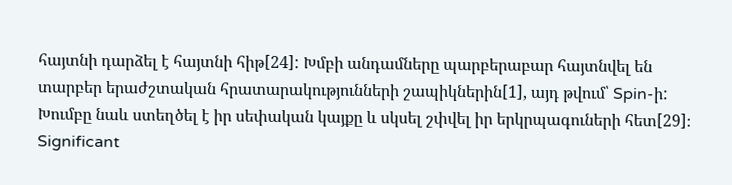հայտնի դարձել է հայտնի հիթ[24]: Խմբի անդամները պարբերաբար հայտնվել են տարբեր երաժշտական հրատարակությունների շապիկներին[1], այդ թվում՝ Spin-ի: Խումբը նաև ստեղծել է իր սեփական կայքը և սկսել շփվել իր երկրպագուների հետ[29]։ Significant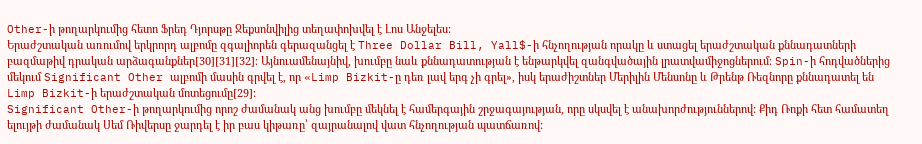Other-ի թողարկումից հետո Ֆրեդ Դյորսթը Ջեքսոնվիլից տեղափոխվել է Լոս Անջելես:
Երաժշտական առումով երկրորդ ալբոմը զգալիորեն գերազանցել է Three Dollar Bill, Yall$-ի հնչողության որակը և ստացել երաժշտական քննադատների բազմաթիվ դրական արձագանքներ[30][31][32]։ Այնուամենայնիվ, խումբը նաև քննադատության է ենթարկվել զանգվածային լրատվամիջոցներում։ Spin-ի հոդվածներից մեկում Significant Other ալբոմի մասին գրվել է, որ «Limp Bizkit-ը դեռ լավ երգ չի գրել», իսկ երաժիշտներ Մերիլին Մենսոնը և Թրենթ Ռեզնորը քննադատել են Limp Bizkit-ի երաժշտական մոտեցումը[29]:
Significant Other-ի թողարկումից որոշ ժամանակ անց խումբը մեկնել է համերգային շրջագայության, որը սկսվել է անախորժություններով: Քիդ Ռոքի հետ համատեղ ելույթի ժամանակ Սեմ Ռիվերսը ջարդել է իր բաս կիթառը՝ զայրանալով վատ հնչողության պատճառով: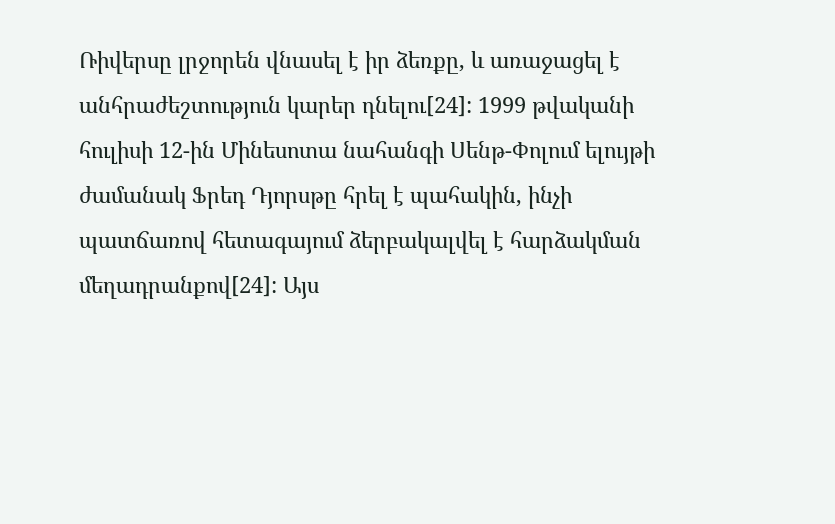Ռիվերսը լրջորեն վնասել է իր ձեռքը, և առաջացել է անհրաժեշտություն կարեր դնելու[24]: 1999 թվականի հուլիսի 12-ին Մինեսոտա նահանգի Սենթ-Փոլում ելույթի ժամանակ Ֆրեդ Դյորսթը հրել է պահակին, ինչի պատճառով հետագայում ձերբակալվել է հարձակման մեղադրանքով[24]: Այս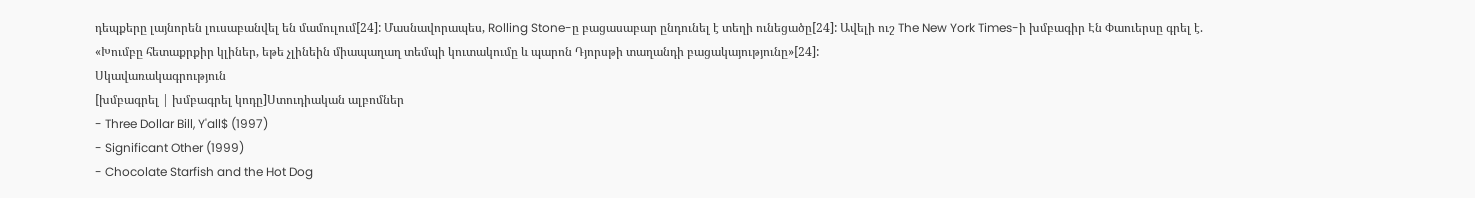դեպքերը լայնորեն լուսաբանվել են մամուլում[24]: Մասնավորապես, Rolling Stone-ը բացասաբար ընդունել է տեղի ունեցածը[24]: Ավելի ուշ The New York Times-ի խմբագիր Էն Փաուերսը գրել է. «Խումբը հետաքրքիր կլիներ, եթե չլինեին միապաղաղ տեմպի կուտակումը և պարոն Դյորսթի տաղանդի բացակայությունը»[24]:
Սկավառակագրություն
[խմբագրել | խմբագրել կոդը]Ստուդիական ալբոմներ
- Three Dollar Bill, Y'all$ (1997)
- Significant Other (1999)
- Chocolate Starfish and the Hot Dog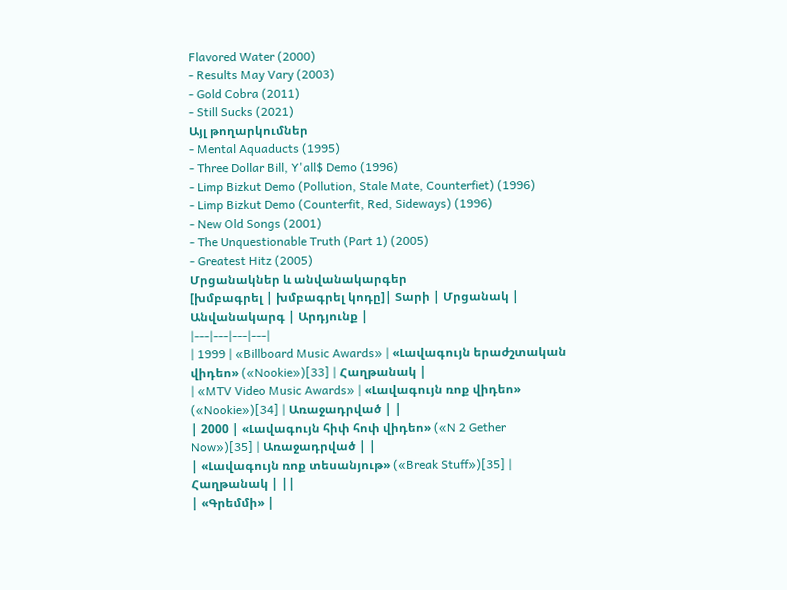Flavored Water (2000)
- Results May Vary (2003)
- Gold Cobra (2011)
- Still Sucks (2021)
Այլ թողարկումներ
- Mental Aquaducts (1995)
- Three Dollar Bill, Y'all$ Demo (1996)
- Limp Bizkut Demo (Pollution, Stale Mate, Counterfiet) (1996)
- Limp Bizkut Demo (Counterfit, Red, Sideways) (1996)
- New Old Songs (2001)
- The Unquestionable Truth (Part 1) (2005)
- Greatest Hitz (2005)
Մրցանակներ և անվանակարգեր
[խմբագրել | խմբագրել կոդը]| Տարի | Մրցանակ | Անվանակարգ | Արդյունք |
|---|---|---|---|
| 1999 | «Billboard Music Awards» | «Լավագույն երաժշտական վիդեո» («Nookie»)[33] | Հաղթանակ |
| «MTV Video Music Awards» | «Լավագույն ռոք վիդեո» («Nookie»)[34] | Առաջադրված | |
| 2000 | «Լավագույն հիփ հոփ վիդեո» («N 2 Gether Now»)[35] | Առաջադրված | |
| «Լավագույն ռոք տեսանյութ» («Break Stuff»)[35] | Հաղթանակ | ||
| «Գրեմմի» |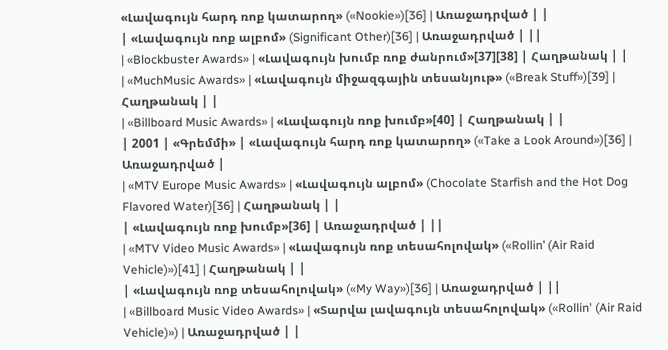«Լավագույն հարդ ռոք կատարող» («Nookie»)[36] | Առաջադրված | |
| «Լավագույն ռոք ալբոմ» (Significant Other)[36] | Առաջադրված | ||
| «Blockbuster Awards» | «Լավագույն խումբ ռոք ժանրում»[37][38] | Հաղթանակ | |
| «MuchMusic Awards» | «Լավագույն միջազգային տեսանյութ» («Break Stuff»)[39] | Հաղթանակ | |
| «Billboard Music Awards» | «Լավագույն ռոք խումբ»[40] | Հաղթանակ | |
| 2001 | «Գրեմմի» | «Լավագույն հարդ ռոք կատարող» («Take a Look Around»)[36] | Առաջադրված |
| «MTV Europe Music Awards» | «Լավագույն ալբոմ» (Chocolate Starfish and the Hot Dog Flavored Water)[36] | Հաղթանակ | |
| «Լավագույն ռոք խումբ»[36] | Առաջադրված | ||
| «MTV Video Music Awards» | «Լավագույն ռոք տեսահոլովակ» («Rollin’ (Air Raid Vehicle)»)[41] | Հաղթանակ | |
| «Լավագույն ռոք տեսահոլովակ» («My Way»)[36] | Առաջադրված | ||
| «Billboard Music Video Awards» | «Տարվա լավագույն տեսահոլովակ» («Rollin' (Air Raid Vehicle)») | Առաջադրված | |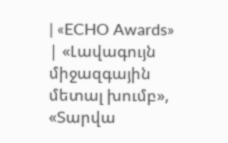| «ECHO Awards» | «Լավագույն միջազգային մետալ խումբ», «Տարվա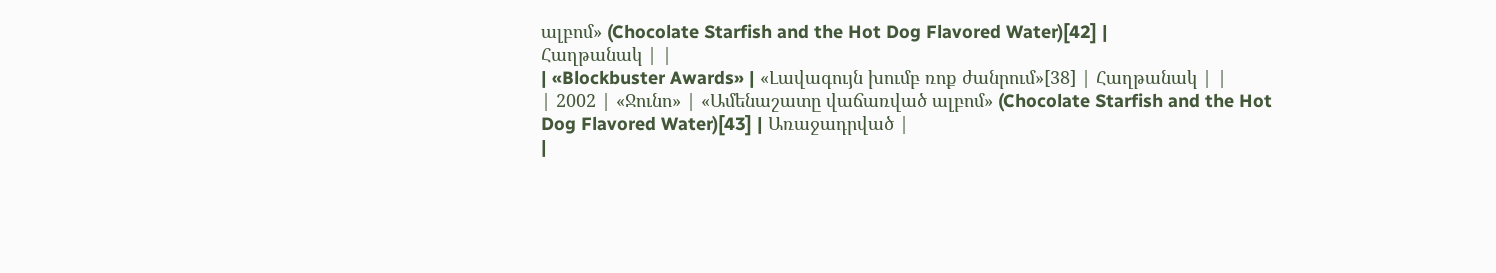ալբոմ» (Chocolate Starfish and the Hot Dog Flavored Water)[42] |
Հաղթանակ | |
| «Blockbuster Awards» | «Լավագույն խումբ ռոք ժանրում»[38] | Հաղթանակ | |
| 2002 | «Ջունո» | «Ամենաշատը վաճառված ալբոմ» (Chocolate Starfish and the Hot Dog Flavored Water)[43] | Առաջադրված |
|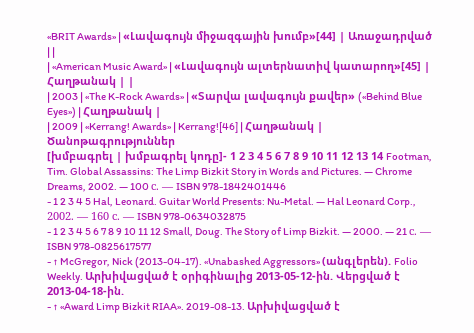«BRIT Awards» | «Լավագույն միջազգային խումբ»[44] | Առաջադրված | |
| «American Music Award» | «Լավագույն ալտերնատիվ կատարող»[45] | Հաղթանակ | |
| 2003 | «The K-Rock Awards» | «Տարվա լավագույն քավեր» («Behind Blue Eyes») | Հաղթանակ |
| 2009 | «Kerrang! Awards» | Kerrang![46] | Հաղթանակ |
Ծանոթագրություններ
[խմբագրել | խմբագրել կոդը]- 1 2 3 4 5 6 7 8 9 10 11 12 13 14 Footman, Tim. Global Assassins: The Limp Bizkit Story in Words and Pictures. — Chrome Dreams, 2002. — 100 с. — ISBN 978-1842401446
- 1 2 3 4 5 Hal, Leonard. Guitar World Presents: Nu-Metal. — Hal Leonard Corp., 2002. — 160 с. — ISBN 978-0634032875
- 1 2 3 4 5 6 7 8 9 10 11 12 Small, Doug. The Story of Limp Bizkit. — 2000. — 21 с. — ISBN 978-0825617577
- ↑ McGregor, Nick (2013-04-17). «Unabashed Aggressors» (անգլերեն). Folio Weekly. Արխիվացված է օրիգինալից 2013-05-12-ին. Վերցված է 2013-04-18-ին.
- ↑ «Award Limp Bizkit RIAA». 2019-08-13. Արխիվացված է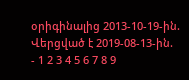օրիգինալից 2013-10-19-ին. Վերցված է 2019-08-13-ին.
- 1 2 3 4 5 6 7 8 9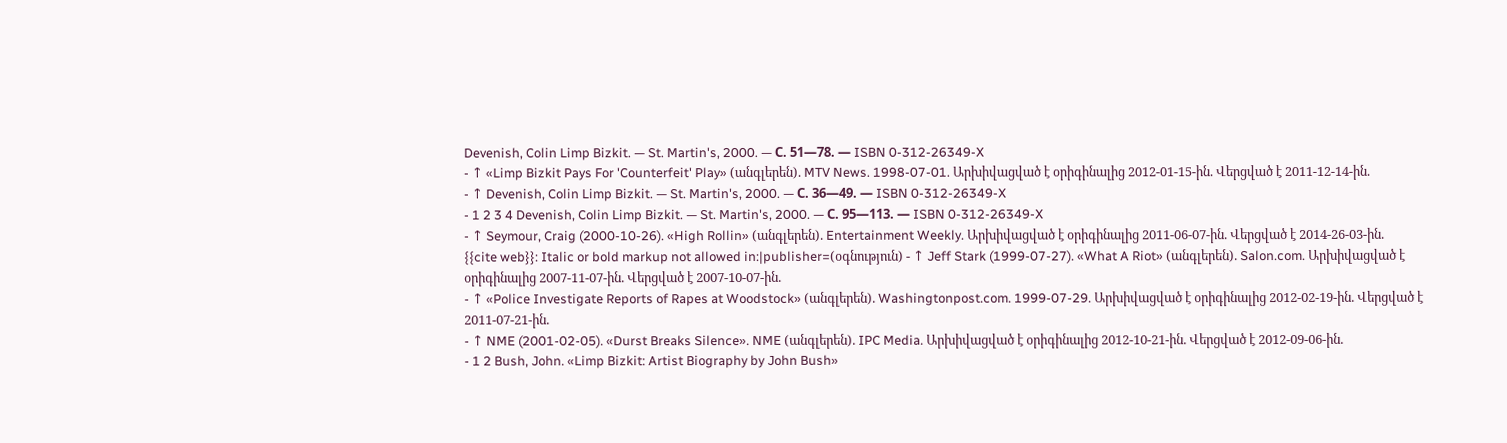Devenish, Colin Limp Bizkit. — St. Martin's, 2000. — С. 51—78. — ISBN 0-312-26349-X
- ↑ «Limp Bizkit Pays For 'Counterfeit' Play» (անգլերեն). MTV News. 1998-07-01. Արխիվացված է օրիգինալից 2012-01-15-ին. Վերցված է 2011-12-14-ին.
- ↑ Devenish, Colin Limp Bizkit. — St. Martin's, 2000. — С. 36—49. — ISBN 0-312-26349-X
- 1 2 3 4 Devenish, Colin Limp Bizkit. — St. Martin's, 2000. — С. 95—113. — ISBN 0-312-26349-X
- ↑ Seymour, Craig (2000-10-26). «High Rollin» (անգլերեն). Entertainment Weekly. Արխիվացված է օրիգինալից 2011-06-07-ին. Վերցված է 2014-26-03-ին.
{{cite web}}: Italic or bold markup not allowed in:|publisher=(օգնություն) - ↑ Jeff Stark (1999-07-27). «What A Riot» (անգլերեն). Salon.com. Արխիվացված է օրիգինալից 2007-11-07-ին. Վերցված է 2007-10-07-ին.
- ↑ «Police Investigate Reports of Rapes at Woodstock» (անգլերեն). Washingtonpost.com. 1999-07-29. Արխիվացված է օրիգինալից 2012-02-19-ին. Վերցված է 2011-07-21-ին.
- ↑ NME (2001-02-05). «Durst Breaks Silence». NME (անգլերեն). IPC Media. Արխիվացված է օրիգինալից 2012-10-21-ին. Վերցված է 2012-09-06-ին.
- 1 2 Bush, John. «Limp Bizkit: Artist Biography by John Bush»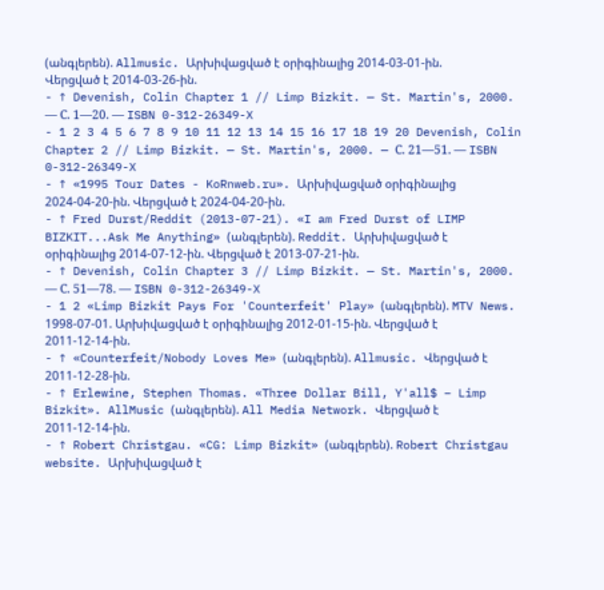(անգլերեն). Allmusic. Արխիվացված է օրիգինալից 2014-03-01-ին. Վերցված է 2014-03-26-ին.
- ↑ Devenish, Colin Chapter 1 // Limp Bizkit. — St. Martin's, 2000. — С. 1—20. — ISBN 0-312-26349-X
- 1 2 3 4 5 6 7 8 9 10 11 12 13 14 15 16 17 18 19 20 Devenish, Colin Chapter 2 // Limp Bizkit. — St. Martin's, 2000. — С. 21—51. — ISBN 0-312-26349-X
- ↑ «1995 Tour Dates - KoRnweb.ru». Արխիվացված օրիգինալից 2024-04-20-ին. Վերցված է 2024-04-20-ին.
- ↑ Fred Durst/Reddit (2013-07-21). «I am Fred Durst of LIMP BIZKIT...Ask Me Anything» (անգլերեն). Reddit. Արխիվացված է օրիգինալից 2014-07-12-ին. Վերցված է 2013-07-21-ին.
- ↑ Devenish, Colin Chapter 3 // Limp Bizkit. — St. Martin's, 2000. — С. 51—78. — ISBN 0-312-26349-X
- 1 2 «Limp Bizkit Pays For 'Counterfeit' Play» (անգլերեն). MTV News. 1998-07-01. Արխիվացված է օրիգինալից 2012-01-15-ին. Վերցված է 2011-12-14-ին.
- ↑ «Counterfeit/Nobody Loves Me» (անգլերեն). Allmusic. Վերցված է 2011-12-28-ին.
- ↑ Erlewine, Stephen Thomas. «Three Dollar Bill, Y'all$ – Limp Bizkit». AllMusic (անգլերեն). All Media Network. Վերցված է 2011-12-14-ին.
- ↑ Robert Christgau. «CG: Limp Bizkit» (անգլերեն). Robert Christgau website. Արխիվացված է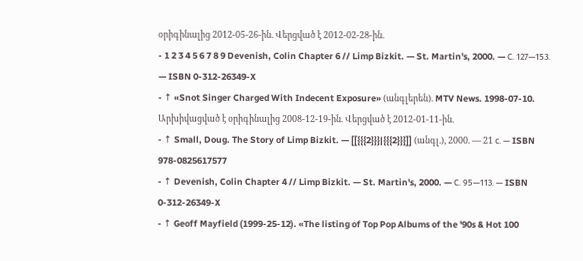օրիգինալից 2012-05-26-ին. Վերցված է 2012-02-28-ին.
- 1 2 3 4 5 6 7 8 9 Devenish, Colin Chapter 6 // Limp Bizkit. — St. Martin's, 2000. — С. 127—153. — ISBN 0-312-26349-X
- ↑ «Snot Singer Charged With Indecent Exposure» (անգլերեն). MTV News. 1998-07-10. Արխիվացված է օրիգինալից 2008-12-19-ին. Վերցված է 2012-01-11-ին.
- ↑ Small, Doug. The Story of Limp Bizkit. — [[{{{2}}}|{{{2}}}]] (անգլ.), 2000. — 21 с. — ISBN 978-0825617577
- ↑ Devenish, Colin Chapter 4 // Limp Bizkit. — St. Martin's, 2000. — С. 95—113. — ISBN 0-312-26349-X
- ↑ Geoff Mayfield (1999-25-12). «The listing of Top Pop Albums of the '90s & Hot 100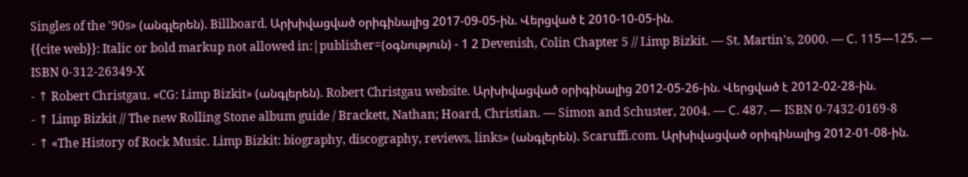Singles of the '90s» (անգլերեն). Billboard. Արխիվացված օրիգինալից 2017-09-05-ին. Վերցված է 2010-10-05-ին.
{{cite web}}: Italic or bold markup not allowed in:|publisher=(օգնություն) - 1 2 Devenish, Colin Chapter 5 // Limp Bizkit. — St. Martin's, 2000. — С. 115—125. — ISBN 0-312-26349-X
- ↑ Robert Christgau. «CG: Limp Bizkit» (անգլերեն). Robert Christgau website. Արխիվացված օրիգինալից 2012-05-26-ին. Վերցված է 2012-02-28-ին.
- ↑ Limp Bizkit // The new Rolling Stone album guide / Brackett, Nathan; Hoard, Christian. — Simon and Schuster, 2004. — С. 487. — ISBN 0-7432-0169-8
- ↑ «The History of Rock Music. Limp Bizkit: biography, discography, reviews, links» (անգլերեն). Scaruffi.com. Արխիվացված օրիգինալից 2012-01-08-ին.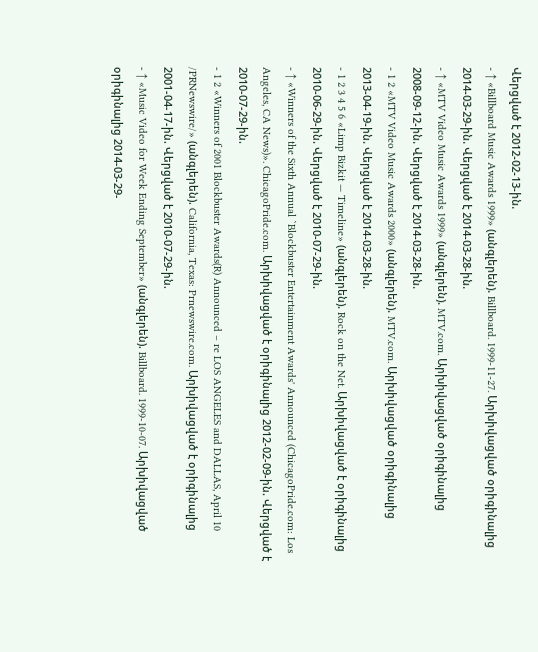Վերցված է 2012-02-13-ին.
- ↑ «Billboard Music Awards 1999» (անգլերեն). Billboard. 1999-11-27. Արխիվացված օրիգինալից 2014-03-29-ին. Վերցված է 2014-03-28-ին.
- ↑ «MTV Video Music Awards 1999» (անգլերեն). MTV.com. Արխիվացված օրիգինալից 2008-09-12-ին. Վերցված է 2014-03-28-ին.
- 1 2 «MTV Video Music Awards 2000» (անգլերեն). MTV.com. Արխիվացված օրիգինալից 2013-04-19-ին. Վերցված է 2014-03-28-ին.
- 1 2 3 4 5 6 «Limp Bizkit — Timeline» (անգլերեն). Rock on the Net. Արխիվացված է օրիգինալից 2010-06-29-ին. Վերցված է 2010-07-29-ին.
- ↑ «Winners of the Sixth Annual `Blockbuster Entertainment Awards' Announced (ChicagoPride.com: Los Angeles, CA News)». ChicagoPride.com. Արխիվացված է օրիգինալից 2012-02-09-ին. Վերցված է 2010-07-29-ին.
- 1 2 «Winners of 2001 Blockbuster Awards(R) Announced – re LOS ANGELES and DALLAS, April 10 /PRNewswire/» (անգլերեն). California, Texas: Prnewswire.com. Արխիվացված է օրիգինալից 2001-04-17-ին. Վերցված է 2010-07-29-ին.
- ↑ «Music Video for Week Ending September» (անգլերեն). Billboard. 1999-10-07. Արխիվացված օրիգինալից 2014-03-29-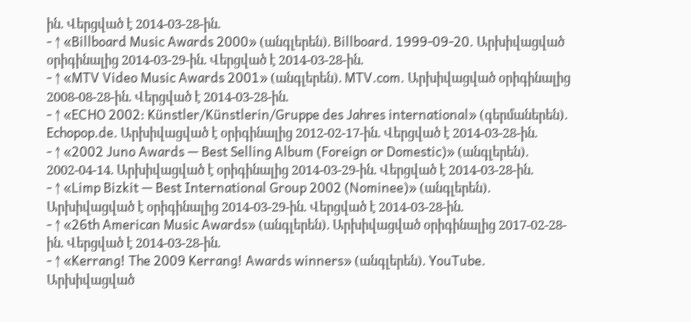ին. Վերցված է 2014-03-28-ին.
- ↑ «Billboard Music Awards 2000» (անգլերեն). Billboard. 1999-09-20. Արխիվացված օրիգինալից 2014-03-29-ին. Վերցված է 2014-03-28-ին.
- ↑ «MTV Video Music Awards 2001» (անգլերեն). MTV.com. Արխիվացված օրիգինալից 2008-08-28-ին. Վերցված է 2014-03-28-ին.
- ↑ «ECHO 2002: Künstler/Künstlerin/Gruppe des Jahres international» (գերմաներեն). Echopop.de. Արխիվացված է օրիգինալից 2012-02-17-ին. Վերցված է 2014-03-28-ին.
- ↑ «2002 Juno Awards — Best Selling Album (Foreign or Domestic)» (անգլերեն). 2002-04-14. Արխիվացված է օրիգինալից 2014-03-29-ին. Վերցված է 2014-03-28-ին.
- ↑ «Limp Bizkit — Best International Group 2002 (Nominee)» (անգլերեն). Արխիվացված է օրիգինալից 2014-03-29-ին. Վերցված է 2014-03-28-ին.
- ↑ «26th American Music Awards» (անգլերեն). Արխիվացված օրիգինալից 2017-02-28-ին. Վերցված է 2014-03-28-ին.
- ↑ «Kerrang! The 2009 Kerrang! Awards winners» (անգլերեն). YouTube. Արխիվացված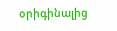օրիգինալից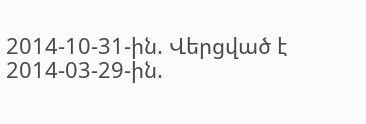2014-10-31-ին. Վերցված է 2014-03-29-ին.